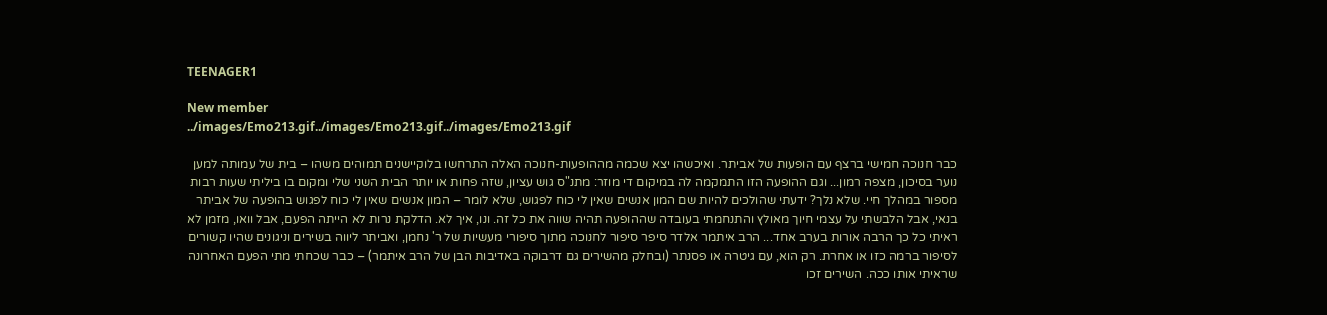TEENAGER1

New member
../images/Emo213.gif../images/Emo213.gif../images/Emo213.gif

כבר חנוכה חמישי ברצף עם הופעות של אביתר. ואיכשהו יצא שכמה מההופעות-חנוכה האלה התרחשו בלוקיישנים תמוהים משהו – בית של עמותה למען נוער בסיכון, מצפה רמון... וגם ההופעה הזו התמקמה לה במיקום די מוזר: מתנ"ס גוש עציון, שזה פחות או יותר הבית השני שלי ומקום בו ביליתי שעות רבות מספור במהלך חיי. שלא נלך? ידעתי שהולכים להיות שם המון אנשים שאין לי כוח לפגוש, שלא לומר – המון אנשים שאין לי כוח לפגוש בהופעה של אביתר בנאי, אבל הלבשתי על עצמי חיוך מאולץ והתנחמתי בעובדה שההופעה תהיה שווה את כל זה. ונו, איך לא. הדלקת נרות לא הייתה הפעם, אבל וואו, מזמן לא ראיתי כל כך הרבה אורות בערב אחד... הרב איתמר אלדר סיפר סיפור לחנוכה מתוך סיפורי מעשיות של ר' נחמן, ואביתר ליווה בשירים וניגונים שהיו קשורים לסיפור ברמה כזו או אחרת. רק הוא, עם גיטרה או פסנתר (ובחלק מהשירים גם דרבוקה באדיבות הבן של הרב איתמר) – כבר שכחתי מתי הפעם האחרונה שראיתי אותו ככה. השירים זכו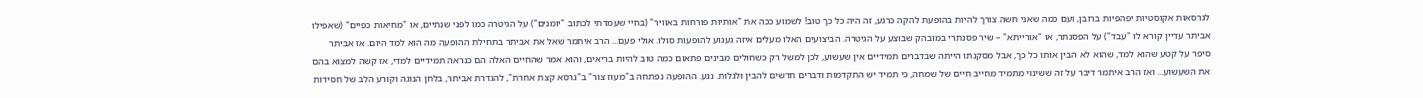לגרסאות אקוסטיות יפהפיות ברובן, ועם כמה שאני חשה צורך להיות בהופעת להקה כרגע, זה היה כל כך טוב! לשמוע ככה את "אותיות פורחות באוויר" (בחיי שעמדתי לכתוב "יומנים") על הגיטרה כמו לפני שנתיים, או "מחיאות כפיים" (שאפילו אביתר עדיין קורא לו "עבד") על הפסנתר, או "אורייתא" – שיר פסנתרי במובהק שבוצע על הגיטרה. הביצועים האלו מעלים איזה געגוע להופעות סולו. אולי פעם... הרב איתמר שאל את אביתר בתחילת ההופעה מה הוא למד היום. אז אביתר סיפר על קטע שהוא למד, שהוא לא הבין אותו כל כך, אבל מסקנתו הייתה שבדברים תמידיים אין שעשוע, לכן למשל רק כשחולים מבינים פתאום כמה טוב להיות בריאים, והוא אמר שהחיים האלה הם כנראה תמידיים למדי, אז קשה למצוא בהם את השעשוע... ואז הרב איתמר דיבר על זה ששינוי מתמיד מחייב חיים של שמחה, כי תמיד יש התקדמות ודברים חדשים להבין ולגלות. נגע. ההופעה נפתחה ב"מעוז צור" ב"גרסא קצת אחרת", להגדרת אביתר, בלחן הנוגה וקורע הלב של חסידות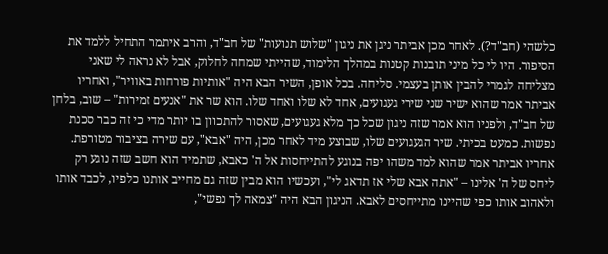כלשהי (חב"ד?). לאחר מכן אביתר ניגן את ניגון "שלוש תנועות" של חב"ד, והרב איתמר התחיל ללמד את הסיפור. היו לי כל מיני תובנות קטנות במהלך הלימוד, שהייתי שמחה לחלוק, אבל לא נראה לי שאני מצליחה לגמרי להבין אותן בעצמי. סליחה. בכל אופן, השיר הבא היה "אותיות פורחות באוויר", ואחריו אביתר אמר שהוא ישיר שני שירי געגועים, אחד לא שלו ואחד שלו. הוא שר את "אנעים זמירות" – שוב, בלחן של חב"ד, ולפניו הוא אמר שזה ניגון שכל כך מלא געגועים, שאסור להתכוון בו יותר מדי כי זה כבר סכנת נפשות. כמעט בכיתי. שיר הגעגועים שלו, שבוצע מיד לאחר מכן, היה "אבא", עם שירה בציבור מטורפת. אחריו אביתר אמר שהוא למד משהו יפה בנוגע להתייחסות אל ה' כאבא, שתמיד הוא חשב שזה נוגע רק ליחס של ה' אלינו – "אתה אבא שלי אז תדאג לי", ועכשיו הוא מבין שזה גם מחייב אותנו כלפיו, לכבד אותו ולאהוב אותו כפי שהיינו מתייחסים לאבא. הניגון הבא היה "צמאה לך נפשי",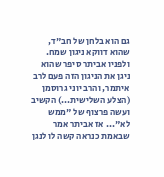גם הוא בלחן של חב"ד, שהוא דווקא ניגון שמח. ולפניו אביתר סיפר שהוא ניגן את הניגון הזה פעם לרב איתמר, והרב יוני גרוסמן (הצלע השלישית...) הקשיב ועשה פרצוף של "ממש לא"... אז אביתר אמר שבאמת כנראה קשה לו לנגן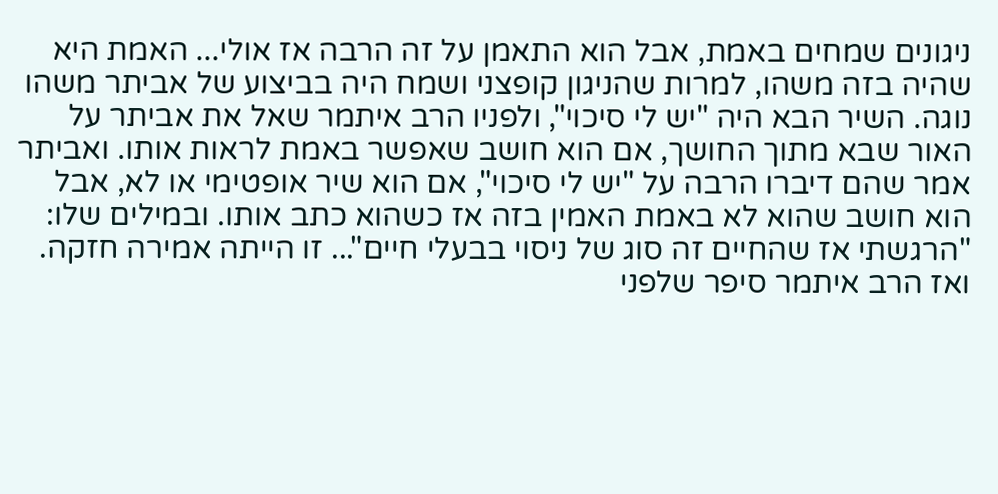ניגונים שמחים באמת, אבל הוא התאמן על זה הרבה אז אולי... האמת היא שהיה בזה משהו, למרות שהניגון קופצני ושמח היה בביצוע של אביתר משהו נוגה. השיר הבא היה "יש לי סיכוי", ולפניו הרב איתמר שאל את אביתר על האור שבא מתוך החושך, אם הוא חושב שאפשר באמת לראות אותו. ואביתר אמר שהם דיברו הרבה על "יש לי סיכוי", אם הוא שיר אופטימי או לא, אבל הוא חושב שהוא לא באמת האמין בזה אז כשהוא כתב אותו. ובמילים שלו: "הרגשתי אז שהחיים זה סוג של ניסוי בבעלי חיים"... זו הייתה אמירה חזקה. ואז הרב איתמר סיפר שלפני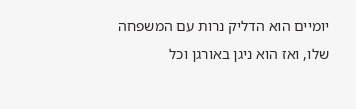יומיים הוא הדליק נרות עם המשפחה שלו, ואז הוא ניגן באורגן וכל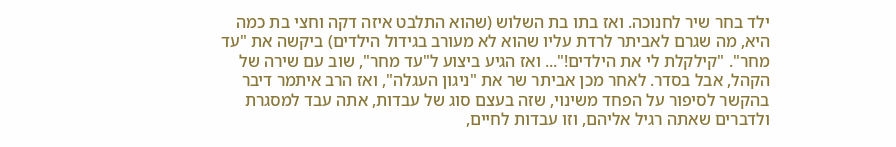ילד בחר שיר לחנוכה. ואז בתו בת השלוש (שהוא התלבט איזה דקה וחצי בת כמה היא, מה שגרם לאביתר לרדת עליו שהוא לא מעורב בגידול הילדים) ביקשה את "עד מחר". "קילקלת לי את הילדים!"... ואז הגיע ביצוע ל"עד מחר", שוב עם שירה של הקהל, אבל בסדר. לאחר מכן אביתר שר את "ניגון העגלה", ואז הרב איתמר דיבר בהקשר לסיפור על הפחד משינוי, שזה בעצם סוג של עבדות, אתה עבד למסגרת ולדברים שאתה רגיל אליהם, וזו עבדות לחיים,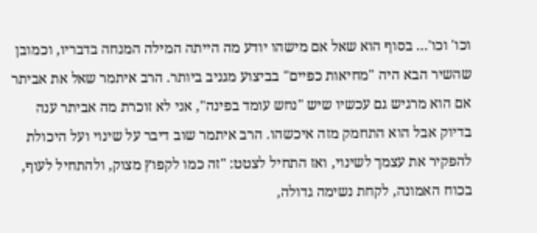וכו' וכו'... בסוף הוא שאל אם מישהו יודע מה הייתה המילה המנחה בדבריו, וכמובן שהשיר הבא היה "מחיאות כפיים" בביצוע מגניב ביותר. הרב איתמר שאל את אביתר אם הוא מרגיש גם עכשיו שיש "נחש עומד בפינה", אני לא זוכרת מה אביתר ענה בדיוק אבל הוא התחמק מזה איכשהו. הרב איתמר שוב דיבר על שינוי ועל היכולת להפקיר את עצמך לשינוי, ואז התחיל לצטט: "זה כמו לקפוץ מצוק, ולהתחיל לעוף, בכוח האמונה, לקחת נשימה גדולה,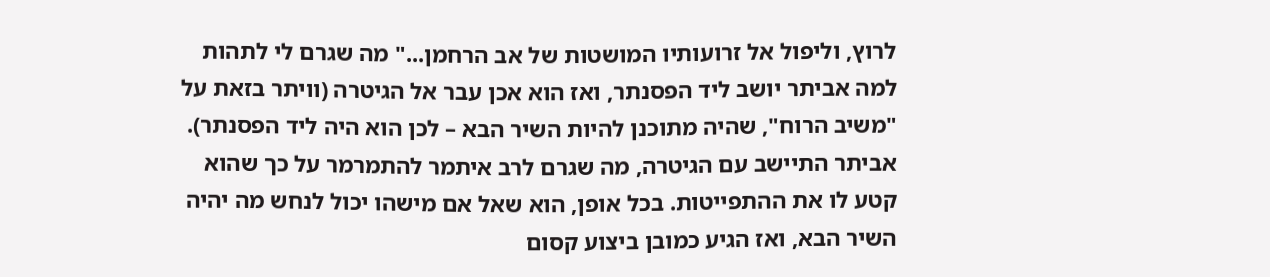לרוץ, וליפול אל זרועותיו המושטות של אב הרחמן..." מה שגרם לי לתהות למה אביתר יושב ליד הפסנתר, ואז הוא אכן עבר אל הגיטרה (וויתר בזאת על "משיב הרוח", שהיה מתוכנן להיות השיר הבא – לכן הוא היה ליד הפסנתר). אביתר התיישב עם הגיטרה, מה שגרם לרב איתמר להתמרמר על כך שהוא קטע לו את ההתפייטות. בכל אופן, הוא שאל אם מישהו יכול לנחש מה יהיה השיר הבא, ואז הגיע כמובן ביצוע קסום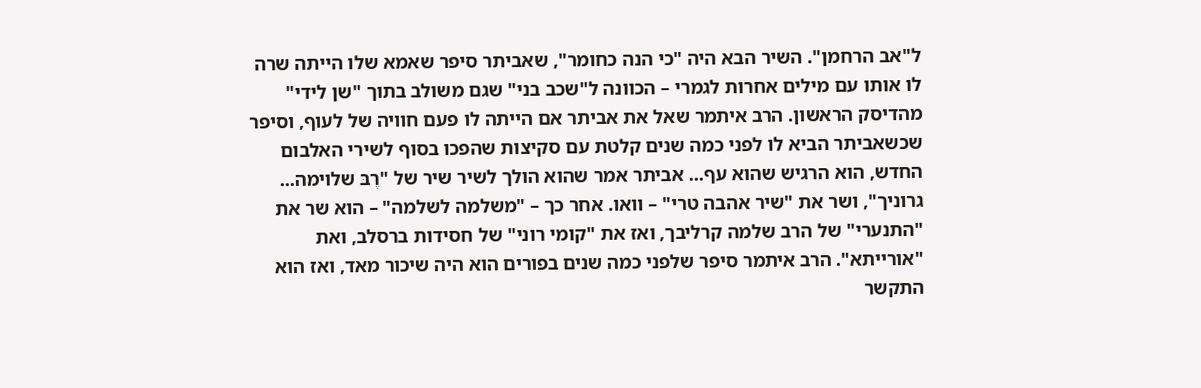ל"אב הרחמן". השיר הבא היה "כי הנה כחומר", שאביתר סיפר שאמא שלו הייתה שרה לו אותו עם מילים אחרות לגמרי – הכוונה ל"שכב בני" שגם משולב בתוך "שן לידי" מהדיסק הראשון. הרב איתמר שאל את אביתר אם הייתה לו פעם חוויה של לעוף, וסיפר שכשאביתר הביא לו לפני כמה שנים קלטת עם סקיצות שהפכו בסוף לשירי האלבום החדש, הוא הרגיש שהוא עף... אביתר אמר שהוא הולך לשיר שיר של "רֶבּ שלוימה... גרוניך", ושר את "שיר אהבה טרי" – וואו. אחר כך – "משלמה לשלמה" – הוא שר את "התנערי" של הרב שלמה קרליבך, ואז את "קומי רוני" של חסידות ברסלב, ואת "אורייתא". הרב איתמר סיפר שלפני כמה שנים בפורים הוא היה שיכור מאד, ואז הוא התקשר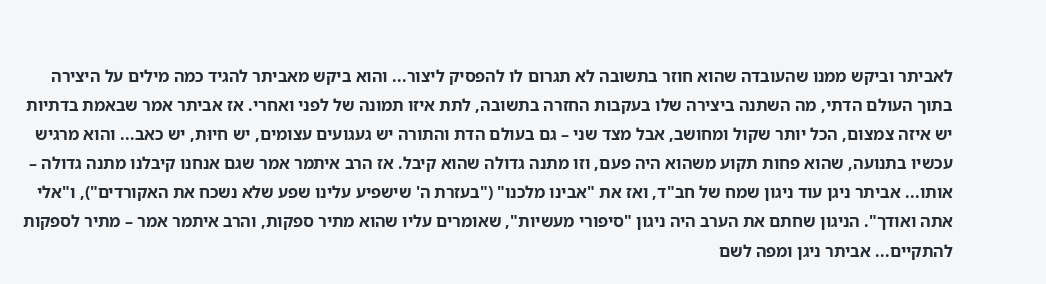לאביתר וביקש ממנו שהעובדה שהוא חוזר בתשובה לא תגרום לו להפסיק ליצור... והוא ביקש מאביתר להגיד כמה מילים על היצירה בתוך העולם הדתי, מה השתנה ביצירה שלו בעקבות החזרה בתשובה, לתת איזו תמונה של לפני ואחרי. אז אביתר אמר שבאמת בדתיות יש איזה צמצום, הכל יותר שקול ומחושב, אבל מצד שני – גם בעולם הדת והתורה יש געגועים עצומים, יש חיוּת, יש כאב... והוא מרגיש עכשיו בתנועה, שהוא פחות תקוע משהוא היה פעם, וזו מתנה גדולה שהוא קיבל. אז הרב איתמר אמר שגם אנחנו קיבלנו מתנה גדולה – אותו... אביתר ניגן עוד ניגון שמח של חב"ד, ואז את "אבינו מלכנו" ("בעזרת ה' שישפיע עלינו שפע שלא נשכח את האקורדים"), ו"אלי אתה ואודך". הניגון שחתם את הערב היה ניגון "סיפורי מעשיות", שאומרים עליו שהוא מתיר ספקות, והרב איתמר אמר – מתיר לספקות להתקיים... אביתר ניגן ומפה לשם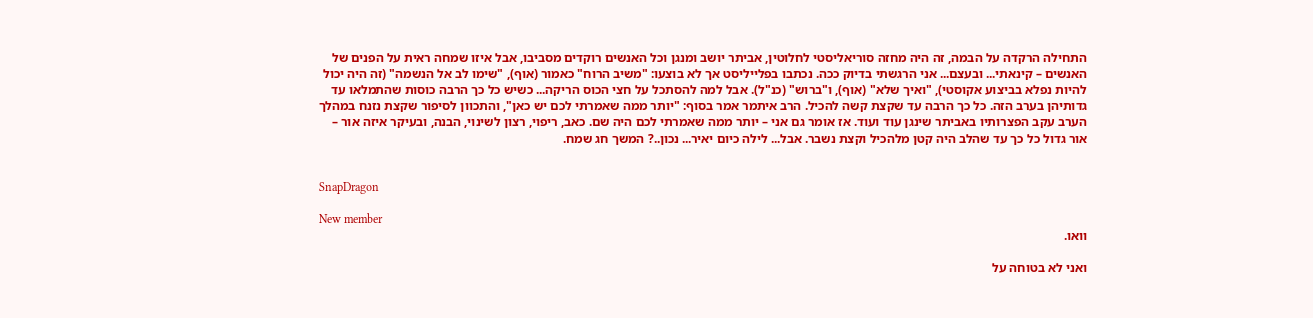התחילה הרקדה על הבמה, זה היה מחזה סוריאליסטי לחלוטין, אביתר יושב ומנגן וכל האנשים רוקדים מסביבו, אבל איזו שמחה ראית על הפנים של האנשים – קינאתי... ובעצם... אני הרגשתי בדיוק ככה. נכתבו בפלייליסט אך לא בוצעו: "משיב הרוח" כאמור (אוף), "שימו לב אל הנשמה" (זה היה יכול להיות נפלא בביצוע אקוסטי), "ואיך שלא" (אוף), ו"ברוש" (כנ"ל). אבל למה להסתכל על חצי הכוס הריקה... כשיש כל כך הרבה כוסות שהתמלאו עד גדותיהן בערב הזה. כל כך הרבה עד שקצת קשה להכיל. הרב איתמר אמר בסוף: "יותר ממה שאמרתי לכם יש כאן", והתכוון לסיפור שקצת נזנח במהלך הערב עקב הפצרותיו באביתר שינגן עוד ועוד. אז אומר גם אני – יותר ממה שאמרתי לכם היה שם. כאב, ריפוי, רצון לשינוי, הבנה, ובעיקר איזה אור – אור גדול כל כך עד שהלב היה קטן מלהכיל וקצת נשבר. אבל... לילה כיום יאיר... נכון..? המשך חג שמח.


SnapDragon

New member
וואו.

ואני לא בטוחה על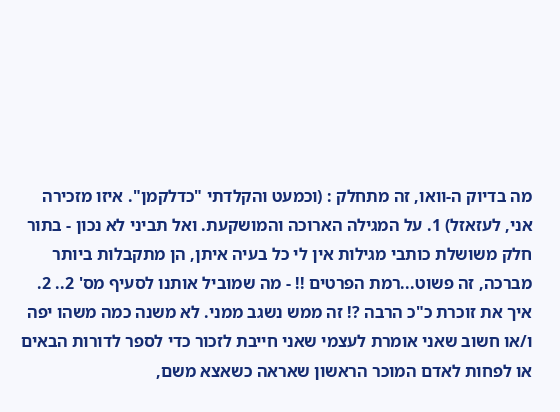מה בדיוק ה-וואו, זה מתחלק : (וכמעט והקלדתי "כדלקמן". איזו מזכירה אני, לעזאזל) 1. על המגילה הארוכה והמושקעת. ואל תביני לא נכון - בתור חלק משושלת כותבי מגילות אין לי כל בעיה איתן, הן מתקבלות ביותר מברכה, זה פשוט...רמת הפרטים !! - מה שמוביל אותנו לסעיף מס' 2.. 2. איך את זוכרת כ"כ הרבה ?! זה ממש נשגב ממני. לא משנה כמה משהו יפה ו/או חשוב שאני אומרת לעצמי שאני חייבת לזכור כדי לספר לדורות הבאים או לפחות לאדם המוכר הראשון שאראה כשאצא משם,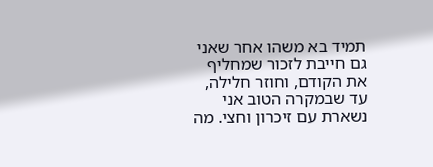תמיד בא משהו אחר שאני גם חייבת לזכור שמחליף את הקודם, וחוזר חלילה, עד שבמקרה הטוב אני נשארת עם זיכרון וחצי. מה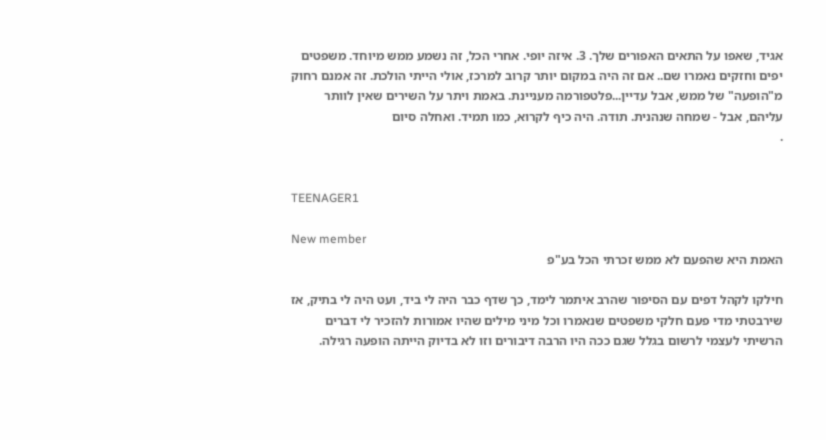אגיד, שאפו על התאים האפורים שלך. 3. איזה יופי. אחרי הכל, זה נשמע ממש מיוחד. משפטים יפים וחזקים נאמרו שם.. אם זה היה במקום יותר קרוב למרכז, אולי הייתי הולכת. זה אמנם רחוק מ"הופעה" של ממש, אבל עדיין...פלטפורמה מעניינת. באמת ויתר על השירים שאין לוותר עליהם, אבל - שמחה שנהנית. תודה. היה כיף לקרוא, כמו תמיד. ואחלה סיום
.


TEENAGER1

New member
האמת היא שהפעם לא ממש זכרתי הכל בע"פ

חילקו לקהל דפים עם הסיפור שהרב איתמר לימד, כך שדף כבר היה לי ביד, ועט היה לי בתיק, אז שירבטתי מדי פעם חלקי משפטים שנאמרו וכל מיני מילים שהיו אמורות להזכיר לי דברים
הרשיתי לעצמי לרשום בגלל שגם ככה היו הרבה דיבורים וזו לא בדיוק הייתה הופעה רגילה.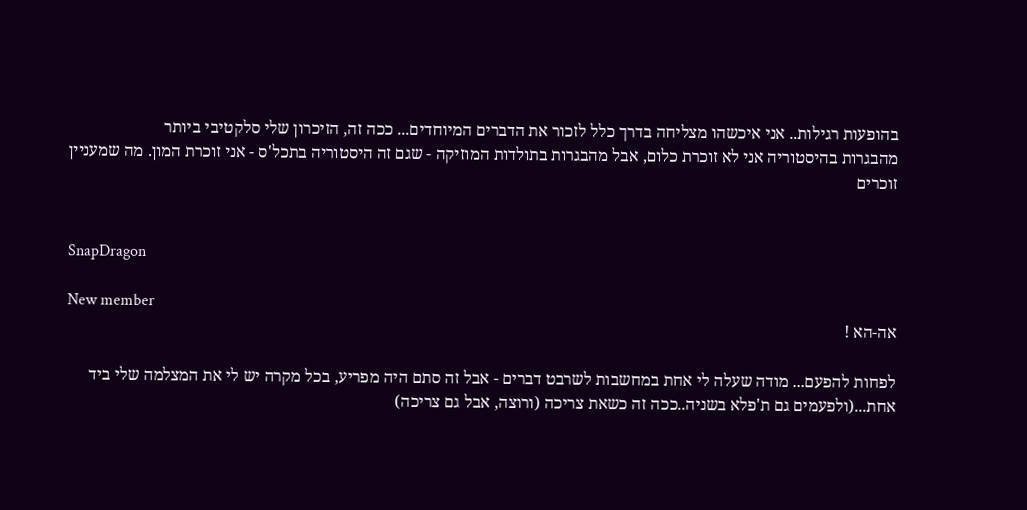בהופעות רגילות.. אני איכשהו מצליחה בדרך כלל לזכור את הדברים המיוחדים... ככה זה, הזיכרון שלי סלקטיבי ביותר
מהבגרות בהיסטוריה אני לא זוכרת כלום, אבל מהבגרות בתולדות המוזיקה - שגם זה היסטוריה בתכל'ס - אני זוכרת המון. מה שמעניין זוכרים


SnapDragon

New member
אה-הא !

לפחות להפעם... מודה שעלה לי אחת במחשבות לשרבט דברים - אבל זה סתם היה מפריע, בכל מקרה יש לי את המצלמה שלי ביד אחת...(ולפעמים גם ת'פלא בשניה..ככה זה כשאת צריכה (ורוצה, אבל גם צריכה)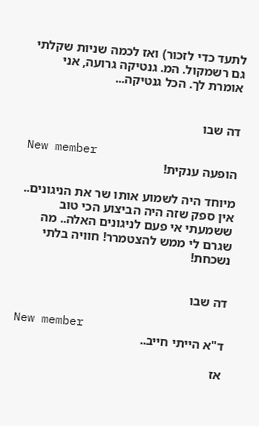לתעד כדי לזכור) ואז לכמה שניות שקלתי גם רשמקול. המ. גנטיקה גרועה, אני אומרת לך. הכל גנטיקה...


דה שבו

New member
הופעה ענקית!

מיוחד היה לשמוע אותו שר את הניגונים.. אין ספק שזה היה הביצוע הכי טוב ששמעתי אי פעם לניגונים האלה.. מה שגרם לי ממש להצטמרר! חוויה בלתי נשכחת!


דה שבו

New member
ד"א הייתי חייב..

אז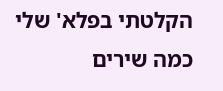הקלטתי בפלא' שלי כמה שירים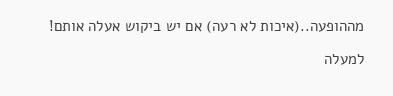מההופעה..(איכות לא רעה) אם יש ביקוש אעלה אותם!

למעלה